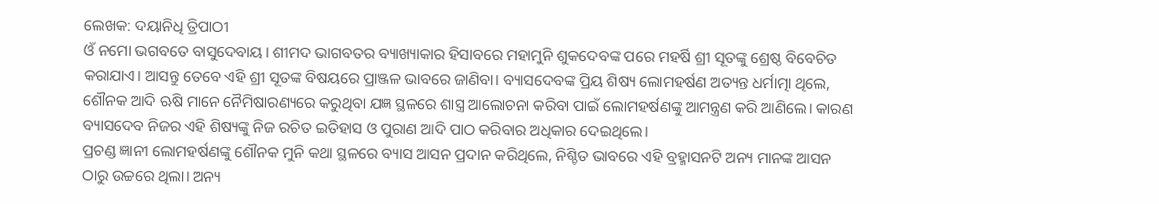ଲେଖକ: ଦୟାନିଧି ତ୍ରିପାଠୀ
ଓଁ ନମୋ ଭଗବତେ ବାସୁଦେବାୟ। ଶୀମଦ ଭାଗବତର ବ୍ୟାଖ୍ୟାକାର ହିସାବରେ ମହାମୁନି ଶୁକଦେବଙ୍କ ପରେ ମହର୍ଷି ଶ୍ରୀ ସୂତଙ୍କୁ ଶ୍ରେଷ୍ଠ ବିବେଚିତ କରାଯାଏ। ଆସନ୍ତୁ ତେବେ ଏହି ଶ୍ରୀ ସୂତଙ୍କ ବିଷୟରେ ପ୍ରାଞ୍ଜଳ ଭାବରେ ଜାଣିବା। ବ୍ୟାସଦେବଙ୍କ ପ୍ରିୟ ଶିଷ୍ୟ ଲୋମହର୍ଷଣ ଅତ୍ୟନ୍ତ ଧର୍ମାତ୍ମା ଥିଲେ, ଶୌନକ ଆଦି ଋଷି ମାନେ ନୈମିଷାରଣ୍ୟରେ କରୁଥିବା ଯଜ୍ଞ ସ୍ଥଳରେ ଶାସ୍ତ୍ର ଆଲୋଚନା କରିବା ପାଇଁ ଲୋମହର୍ଷଣଙ୍କୁ ଆମନ୍ତ୍ରଣ କରି ଆଣିଲେ। କାରଣ ବ୍ୟାସଦେବ ନିଜର ଏହି ଶିଷ୍ୟଙ୍କୁ ନିଜ ରଚିତ ଇତିହାସ ଓ ପୁରାଣ ଆଦି ପାଠ କରିବାର ଅଧିକାର ଦେଇଥିଲେ।
ପ୍ରଚଣ୍ଡ ଜ୍ଞାନୀ ଲୋମହର୍ଷଣଙ୍କୁ ଶୌନକ ମୁନି କଥା ସ୍ଥଳରେ ବ୍ୟାସ ଆସନ ପ୍ରଦାନ କରିଥିଲେ, ନିଶ୍ଚିତ ଭାବରେ ଏହି ବ୍ରହ୍ମାସନଟି ଅନ୍ୟ ମାନଙ୍କ ଆସନ ଠାରୁ ଉଚ୍ଚରେ ଥିଲା। ଅନ୍ୟ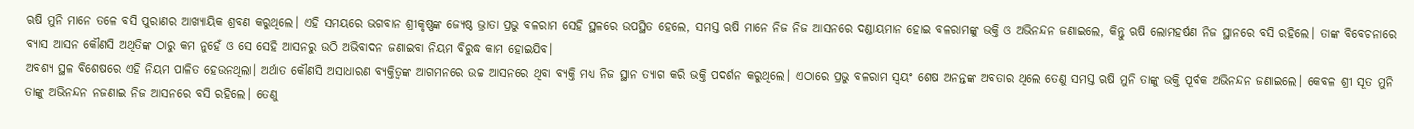ଋଷି ମୁନି ମାନେ ତଳେ ବସି ପୁରାଣର ଆଖ୍ୟାୟିକ ଶ୍ରବଣ କରୁଥିଲେ। ଏହି ସମୟରେ ଭଗବାନ ଶ୍ରୀକୃଷ୍ଣଙ୍କ ଜ୍ୟେଷ୍ଠ ଭ୍ରାତା ପ୍ରଭୁ ବଳରାମ ସେହି ସ୍ଥଳରେ ଉପସ୍ଥିତ ହେଲେ, ସମସ୍ତ ଋଷି ମାନେ ନିଜ ନିଜ ଆସନରେ ଦଣ୍ଡାୟମାନ ହୋଇ ବଳରାମଙ୍କୁ ଭକ୍ତି ଓ ଅଭିନନ୍ଦନ ଜଣାଇଲେ, କିନ୍ତୁ ଋଷି ଲୋମହର୍ଷଣ ନିଜ ସ୍ଥାନରେ ବସି ରହିଲେ। ତାଙ୍କ ବିବେଚନାରେ ବ୍ୟାସ ଆସନ କୌଣସି ଅଥିତିଙ୍କ ଠାରୁ କମ ନୁହେଁ ଓ ସେ ସେହି ଆସନରୁ ଉଠି ଅଭିବାଦନ ଜଣାଇବା ନିୟମ ବିରୁଦ୍ଧ କାମ ହୋଇଯିବ।
ଅବଶ୍ୟ ସ୍ଥଳ ବିଶେଷରେ ଏହି ନିୟମ ପାଳିତ ହେଉନଥିଲା। ଅର୍ଥାତ କୌଣସି ଅସାଧାରଣ ବ୍ୟକ୍ତିତ୍ୱଙ୍କ ଆଗମନରେ ଉଚ୍ଚ ଆସନରେ ଥିବା ବ୍ୟକ୍ତି ମଧ୍ୟ ନିଜ ସ୍ଥାନ ତ୍ୟାଗ କରି ଭକ୍ତି ପଦର୍ଶନ କରୁଥିଲେ। ଏଠାରେ ପ୍ରଭୁ ବଳରାମ ସ୍ୱୟଂ ଶେଷ ଅନନ୍ତଙ୍କ ଅବତାର ଥିଲେ ତେଣୁ ସମସ୍ତ ଋଷି ମୁନି ତାଙ୍କୁ ଭକ୍ତି ପୂର୍ବକ ଅଭିନନ୍ଦନ ଜଣାଇଲେ। କେବଳ ଶ୍ରୀ ସୂତ ମୁନି ତାଙ୍କୁ ଅଭିନନ୍ଦନ ନଜଣାଇ ନିଜ ଆସନରେ ବସି ରହିଲେ। ତେଣୁ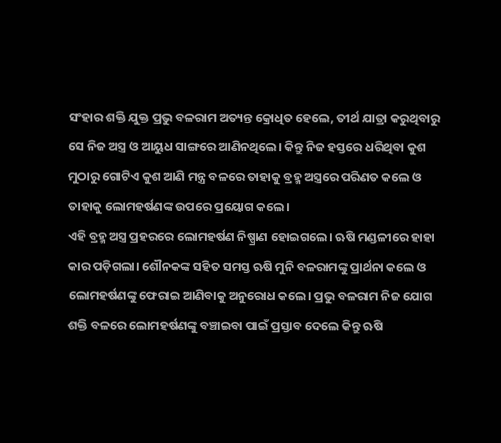ସଂହାର ଶକ୍ତି ଯୁକ୍ତ ପ୍ରଭୁ ବଳରାମ ଅତ୍ୟନ୍ତ କ୍ରୋଧିତ ହେଲେ, ତୀର୍ଥ ଯାତ୍ରା କରୁଥିବାରୁ ସେ ନିଜ ଅସ୍ତ୍ର ଓ ଆୟୁଧ ସାଙ୍ଗରେ ଆଣିନଥିଲେ। କିନ୍ତୁ ନିଜ ହସ୍ତରେ ଧରିଥିବା କୁଶ ମୁଠାରୁ ଗୋଟିଏ କୁଶ ଆଣି ମନ୍ତ୍ର ବଳରେ ତାହାକୁ ବ୍ରହ୍ମ ଅସ୍ତ୍ରରେ ପରିଣତ କଲେ ଓ ତାହାକୁ ଲୋମହର୍ଷଣଙ୍କ ଉପରେ ପ୍ରୟୋଗ କଲେ।
ଏହି ବ୍ରହ୍ମ ଅସ୍ତ୍ର ପ୍ରହରରେ ଲୋମହର୍ଷଣ ନିଷ୍ପ୍ରାଣ ହୋଇଗଲେ। ଋଷି ମଣ୍ଡଳୀରେ ହାହା କାର ପଡ଼ିଗଲା। ଶୌନକଙ୍କ ସହିତ ସମସ୍ତ ଋଷି ମୁନି ବଳରାମଙ୍କୁ ପ୍ରାର୍ଥନା କଲେ ଓ ଲୋମହର୍ଷଣଙ୍କୁ ଫେରାଇ ଆଣିବାକୁ ଅନୁରୋଧ କଲେ। ପ୍ରଭୁ ବଳରାମ ନିଜ ଯୋଗ ଶକ୍ତି ବଳରେ ଲୋମହର୍ଷଣଙ୍କୁ ବଞ୍ଚାଇବା ପାଇଁ ପ୍ରସ୍ତାବ ଦେଲେ କିନ୍ତୁ ଋଷି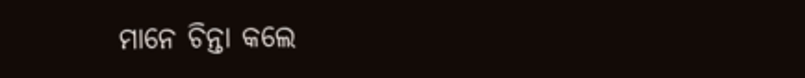ମାନେ ଚିନ୍ତା କଲେ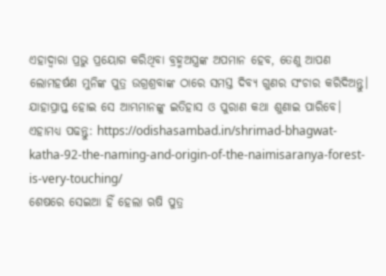ଏହାଦ୍ୱାରା ପ୍ରଭୁ ପ୍ରୟୋଗ କରିଥିବା ବ୍ରହ୍ମଅସ୍ତ୍ରଙ୍କ ଅପମାନ ହେବ, ତେଣୁ ଆପଣ ଲୋମହର୍ଷଣ ମୁନିଙ୍କ ପୁତ୍ର ଉଗ୍ରଶ୍ରବାଙ୍କ ଠାରେ ସମସ୍ତ ଦିବ୍ୟ ଗୁଣର ସଂଚାର କରିଦିଅନ୍ତୁ। ଯାହାପ୍ରାପ୍ତ ହୋଇ ସେ ଆମ୍ଭମାନଙ୍କୁ ଇତିହାସ ଓ ପୁରାଣ କଥା ଶୁଣାଇ ପାରିବେ।
ଏହାମଧ୍ୟ ପଢନ୍ତୁ: https://odishasambad.in/shrimad-bhagwat-katha-92-the-naming-and-origin-of-the-naimisaranya-forest-is-very-touching/
ଶେଷରେ ସେଇଆ ହିଁ ହେଲା ଋଷି ପୁତ୍ର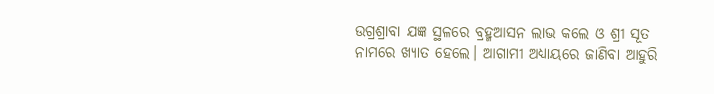ଉଗ୍ରଶ୍ରାବା ଯଜ୍ଞ ସ୍ଥଳରେ ବ୍ରହ୍ମଆସନ ଲାଭ କଲେ ଓ ଶ୍ରୀ ସୂତ ନାମରେ ଖ୍ୟାତ ହେଲେ। ଆଗାମୀ ଅଧ୍ୟାୟରେ ଜାଣିବା ଆହୁରି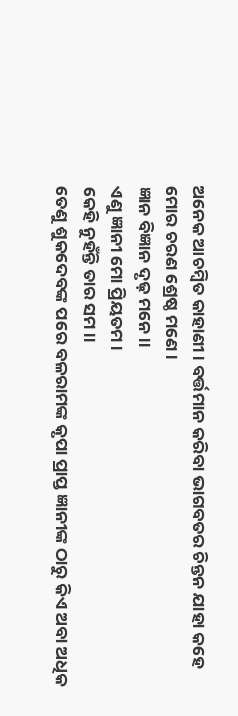ଅନେକ ଆଚମ୍ବିତ କାହାଣୀ। ବର୍ତ୍ତମାନ କରିବା ଭାଗବତର ଚିନ୍ତନ ଯାହା କହେ
ମୋର ଚରଣ ଶ୍ରେଷ୍ଠ ମଣେ।
ଜ୍ଞାନ ବିଜ୍ଞାନ ଦୃଢ଼ ମନେ।।
ଏଣୁ ଜ୍ଞାନୀ ମୋ ପ୍ରିୟତମ।
କେହି ନୁହଁନ୍ତି ତାର ସମ।।
ତେଣୁ ଶୁକଦେବଙ୍କ ପରେ ବଳରାମଙ୍କ କୃପା ପ୍ରାପ୍ତ ଜ୍ଞାନୀଙ୍କ ଠାରୁ କିଏ ଅବା ଅଧିକ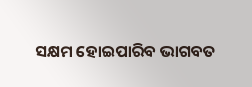ସକ୍ଷମ ହୋଇପାରିବ ଭାଗବତ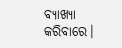ବ୍ୟାଖ୍ୟା କରିବାରେ।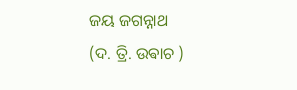ଜୟ ଜଗନ୍ନାଥ
(ଦ. ତ୍ରି. ଉଵାଚ )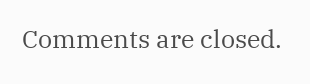Comments are closed.